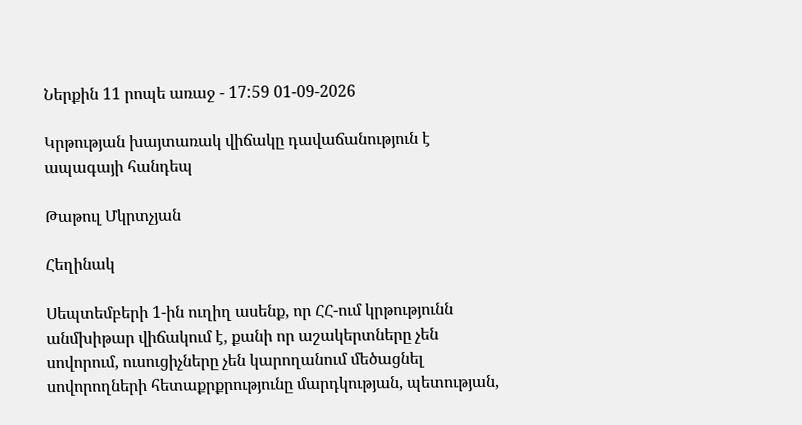Ներքին 11 րոպե առաջ - 17:59 01-09-2026

Կրթության խայտառակ վիճակը դավաճանություն է ապագայի հանդեպ

Թաթուլ Մկրտչյան

Հեղինակ

Սեպտեմբերի 1-ին ուղիղ ասենք, որ ՀՀ-ում կրթությունն անմխիթար վիճակում է, քանի որ աշակերտները չեն սովորում, ուսուցիչները չեն կարողանում մեծացնել սովորողների հետաքրքրությունը մարդկության, պետության,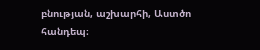բնության, աշխարհի, Աստծո հանդեպ։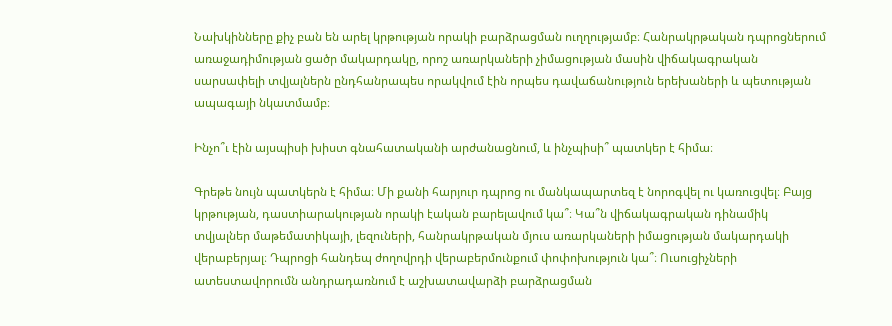Նախկինները քիչ բան են արել կրթության որակի բարձրացման ուղղությամբ։ Հանրակրթական դպրոցներում առաջադիմության ցածր մակարդակը, որոշ առարկաների չիմացության մասին վիճակագրական սարսափելի տվյալներն ընդհանրապես որակվում էին որպես դավաճանություն երեխաների և պետության ապագայի նկատմամբ։

Ինչո՞ւ էին այսպիսի խիստ գնահատականի արժանացնում, և ինչպիսի՞ պատկեր է հիմա։

Գրեթե նույն պատկերն է հիմա։ Մի քանի հարյուր դպրոց ու մանկապարտեզ է նորոգվել ու կառուցվել։ Բայց կրթության, դաստիարակության որակի էական բարելավում կա՞։ Կա՞ն վիճակագրական դինամիկ տվյալներ մաթեմատիկայի, լեզուների, հանրակրթական մյուս առարկաների իմացության մակարդակի վերաբերյալ։ Դպրոցի հանդեպ ժողովրդի վերաբերմունքում փոփոխություն կա՞։ Ուսուցիչների ատեստավորումն անդրադառնում է աշխատավարձի բարձրացման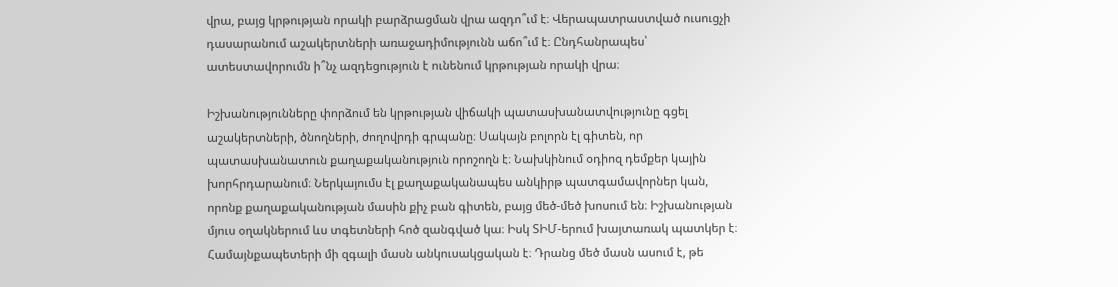վրա, բայց կրթության որակի բարձրացման վրա ազդո՞ւմ է։ Վերապատրաստված ուսուցչի դասարանում աշակերտների առաջադիմությունն աճո՞ւմ է։ Ընդհանրապես՝ ատեստավորումն ի՞նչ ազդեցություն է ունենում կրթության որակի վրա։

Իշխանությունները փորձում են կրթության վիճակի պատասխանատվությունը գցել աշակերտների, ծնողների, ժողովրդի գրպանը։ Սակայն բոլորն էլ գիտեն, որ պատասխանատուն քաղաքականություն որոշողն է։ Նախկինում օդիոզ դեմքեր կային խորհրդարանում։ Ներկայումս էլ քաղաքականապես անկիրթ պատգամավորներ կան, որոնք քաղաքականության մասին քիչ բան գիտեն, բայց մեծ-մեծ խոսում են։ Իշխանության մյուս օղակներում ևս տգետների հոծ զանգված կա։ Իսկ ՏԻՄ-երում խայտառակ պատկեր է։ Համայնքապետերի մի զգալի մասն անկուսակցական է։ Դրանց մեծ մասն ասում է, թե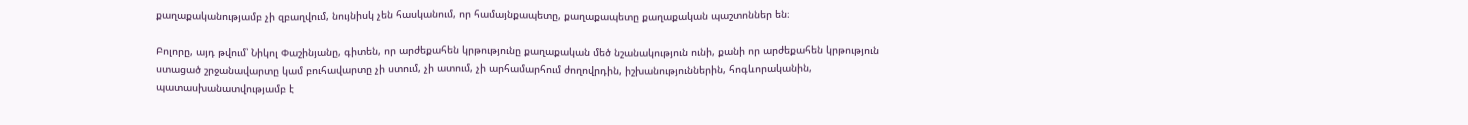քաղաքականությամբ չի զբաղվում, նույնիսկ չեն հասկանում, որ համայնքապետը, քաղաքապետը քաղաքական պաշտոններ են։

Բոլորը, այդ թվում՝ Նիկոլ Փաշինյանը, գիտեն, որ արժեքահեն կրթությունը քաղաքական մեծ նշանակություն ունի, քանի որ արժեքահեն կրթություն ստացած շրջանավարտը կամ բուհավարտը չի ստում, չի ատում, չի արհամարհում ժողովրդին, իշխանություններին, հոգևորականին, պատասխանատվությամբ է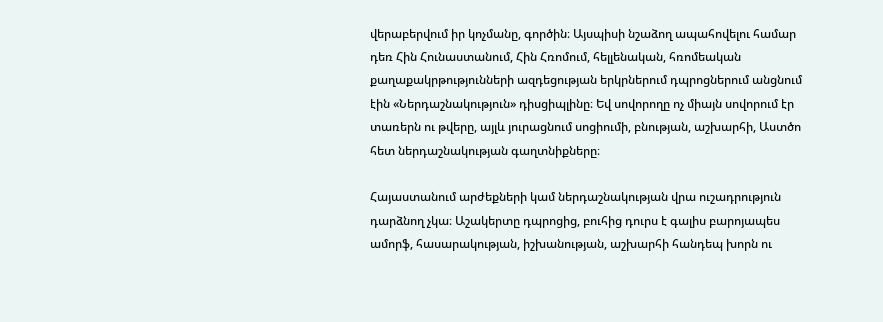վերաբերվում իր կոչմանը, գործին։ Այսպիսի նշաձող ապահովելու համար դեռ Հին Հունաստանում, Հին Հռոմում, հելլենական, հռոմեական քաղաքակրթությունների ազդեցության երկրներում դպրոցներում անցնում էին «Ներդաշնակություն» դիսցիպլինը։ Եվ սովորողը ոչ միայն սովորում էր տառերն ու թվերը, այլև յուրացնում սոցիումի, բնության, աշխարհի, Աստծո հետ ներդաշնակության գաղտնիքները։

Հայաստանում արժեքների կամ ներդաշնակության վրա ուշադրություն դարձնող չկա։ Աշակերտը դպրոցից, բուհից դուրս է գալիս բարոյապես ամորֆ, հասարակության, իշխանության, աշխարհի հանդեպ խորն ու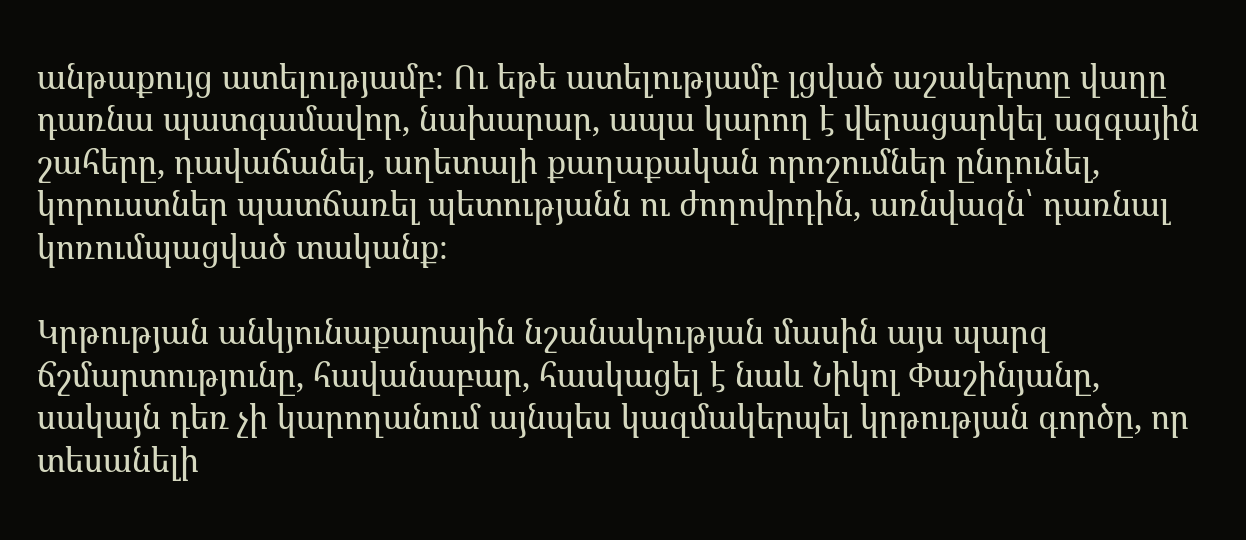անթաքույց ատելությամբ։ Ու եթե ատելությամբ լցված աշակերտը վաղը դառնա պատգամավոր, նախարար, ապա կարող է վերացարկել ազգային շահերը, դավաճանել, աղետալի քաղաքական որոշումներ ընդունել, կորուստներ պատճառել պետությանն ու ժողովրդին, առնվազն՝ դառնալ կոռումպացված տականք։

Կրթության անկյունաքարային նշանակության մասին այս պարզ ճշմարտությունը, հավանաբար, հասկացել է նաև Նիկոլ Փաշինյանը, սակայն դեռ չի կարողանում այնպես կազմակերպել կրթության գործը, որ տեսանելի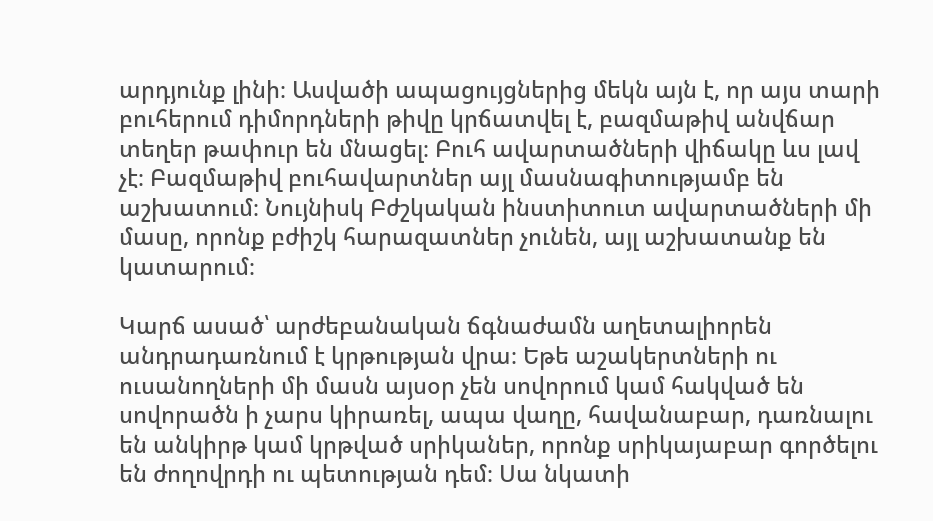արդյունք լինի։ Ասվածի ապացույցներից մեկն այն է, որ այս տարի բուհերում դիմորդների թիվը կրճատվել է, բազմաթիվ անվճար տեղեր թափուր են մնացել։ Բուհ ավարտածների վիճակը ևս լավ չէ։ Բազմաթիվ բուհավարտներ այլ մասնագիտությամբ են աշխատում։ Նույնիսկ Բժշկական ինստիտուտ ավարտածների մի մասը, որոնք բժիշկ հարազատներ չունեն, այլ աշխատանք են կատարում։

Կարճ ասած՝ արժեբանական ճգնաժամն աղետալիորեն անդրադառնում է կրթության վրա։ Եթե աշակերտների ու ուսանողների մի մասն այսօր չեն սովորում կամ հակված են սովորածն ի չարս կիրառել, ապա վաղը, հավանաբար, դառնալու են անկիրթ կամ կրթված սրիկաներ, որոնք սրիկայաբար գործելու են ժողովրդի ու պետության դեմ։ Սա նկատի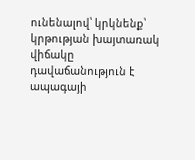ունենալով՝ կրկնենք՝ կրթության խայտառակ վիճակը դավաճանություն է ապագայի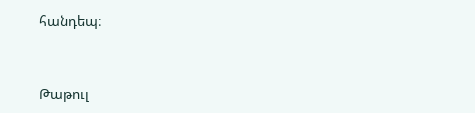հանդեպ։


Թաթուլ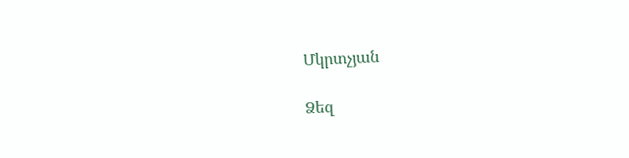Մկրտչյան

Ձեզ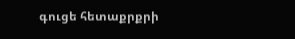գուցե հետաքրքրի